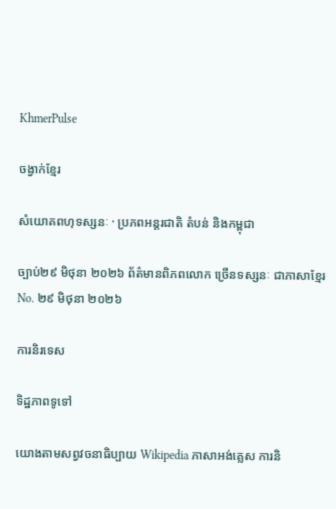KhmerPulse

ចង្វាក់ខ្មែរ

សំយោគពហុទស្សនៈ · ប្រភពអន្តរជាតិ តំបន់ និងកម្ពុជា

ច្បាប់២៩ មិថុនា ២០២៦ ព័ត៌មានពិភពលោក ច្រើនទស្សនៈ ជាភាសាខ្មែរ No. ២៩ មិថុនា ២០២៦

ការនិរទេស

ទិដ្ឋភាពទូទៅ

យោងតាមសព្វវចនាធិប្បាយ Wikipedia ភាសាអង់គ្លេស ការនិ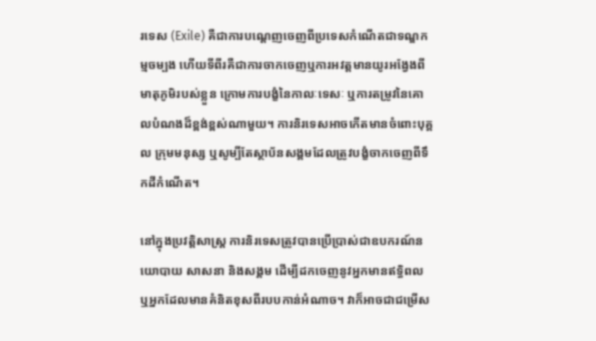រទេស (Exile) គឺជាការបណ្ដេញចេញពីប្រទេសកំណើតជាទណ្ឌកម្មចម្បង ហើយទីពីរគឺជាការចាកចេញឬការអវត្តមានយូរអង្វែងពីមាតុភូមិរបស់ខ្លួន ក្រោមការបង្ខំនៃកាលៈទេសៈ ឬការតម្រូវនៃគោលបំណងដ៏ខ្ពង់ខ្ពស់ណាមួយ។ ការនិរទេសអាចកើតមានចំពោះបុគ្គល ក្រុមមនុស្ស ឬសូម្បីតែស្ថាប័នសង្គមដែលត្រូវបង្ខំចាកចេញពីទឹកដីកំណើត។

នៅក្នុងប្រវត្តិសាស្ត្រ ការនិរទេសត្រូវបានប្រើប្រាស់ជាឧបករណ៍នយោបាយ សាសនា និងសង្គម ដើម្បីដកចេញនូវអ្នកមានឥទ្ធិពល ឬអ្នកដែលមានគំនិតខុសពីរបបកាន់អំណាច។ វាក៏អាចជាជម្រើស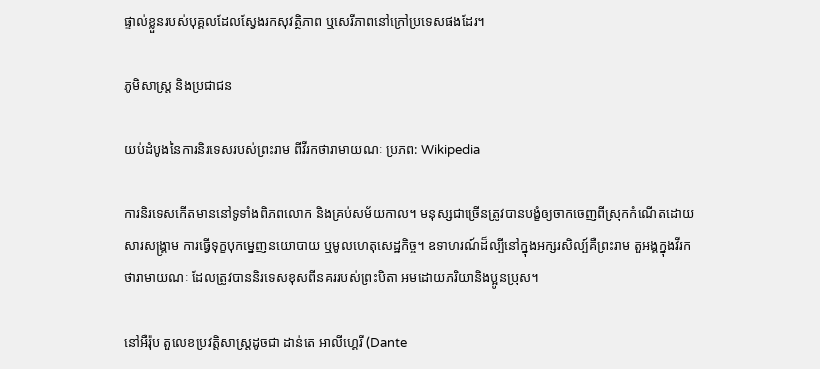ផ្ទាល់ខ្លួនរបស់បុគ្គលដែលស្វែងរកសុវត្ថិភាព ឬសេរីភាពនៅក្រៅប្រទេសផងដែរ។

ភូមិសាស្ត្រ និងប្រជាជន

យប់ដំបូងនៃការនិរទេសរបស់ព្រះរាម ពីវីរកថារាមាយណៈ ប្រភព: Wikipedia

ការនិរទេសកើតមាននៅទូទាំងពិភពលោក និងគ្រប់សម័យកាល។ មនុស្សជាច្រើនត្រូវបានបង្ខំឲ្យចាកចេញពីស្រុកកំណើតដោយសារសង្គ្រាម ការធ្វើទុក្ខបុកម្នេញនយោបាយ ឬមូលហេតុសេដ្ឋកិច្ច។ ឧទាហរណ៍ដ៏ល្បីនៅក្នុងអក្សរសិល្ប៍គឺព្រះរាម តួអង្គក្នុងវីរកថារាមាយណៈ ដែលត្រូវបាននិរទេសខុសពីនគររបស់ព្រះបិតា អមដោយភរិយានិងប្អូនប្រុស។

នៅអឺរ៉ុប តួលេខប្រវត្តិសាស្ត្រដូចជា ដាន់តេ អាលីហ្គេរី (Dante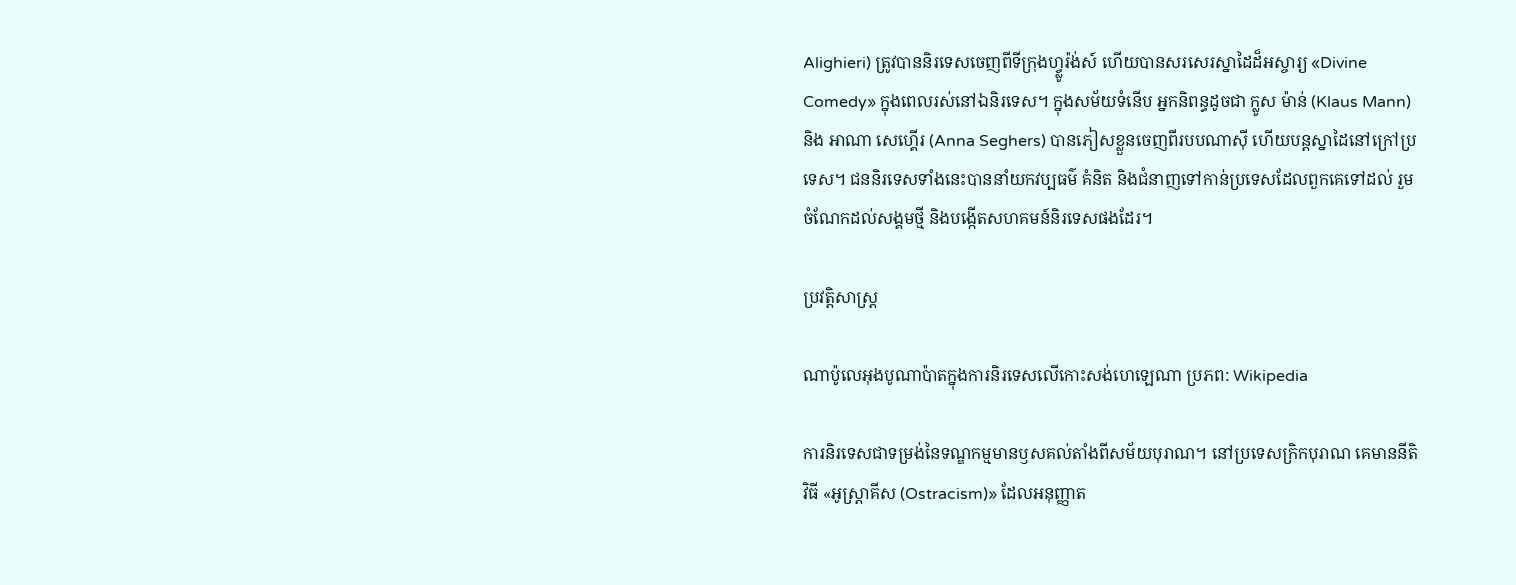Alighieri) ត្រូវបាននិរទេសចេញពីទីក្រុងហ្វ្លូរ៉ង់ស៍ ហើយបានសរសេរស្នាដៃដ៏អស្ចារ្យ «Divine Comedy» ក្នុងពេលរស់នៅឯនិរទេស។ ក្នុងសម័យទំនើប អ្នកនិពន្ធដូចជា ក្លូស ម៉ាន់ (Klaus Mann) និង អាណា សេហ្គើរ (Anna Seghers) បានភៀសខ្លួនចេញពីរបបណាស៊ី ហើយបន្តស្នាដៃនៅក្រៅប្រទេស។ ជននិរទេសទាំងនេះបាននាំយកវប្បធម៌ គំនិត និងជំនាញទៅកាន់ប្រទេសដែលពួកគេទៅដល់ រួមចំណែកដល់សង្គមថ្មី និងបង្កើតសហគមន៍និរទេសផងដែរ។

ប្រវត្តិសាស្ត្រ

ណាប៉ូលេអុងបូណាប៉ាតក្នុងការនិរទេសលើកោះសង់ហេឡេណា ប្រភព: Wikipedia

ការនិរទេសជាទម្រង់នៃទណ្ឌកម្មមានឫសគល់តាំងពីសម័យបុរាណ។ នៅប្រទេសក្រិកបុរាណ គេមាននីតិវិធី «អូស្រ្តាគីស (Ostracism)» ដែលអនុញ្ញាត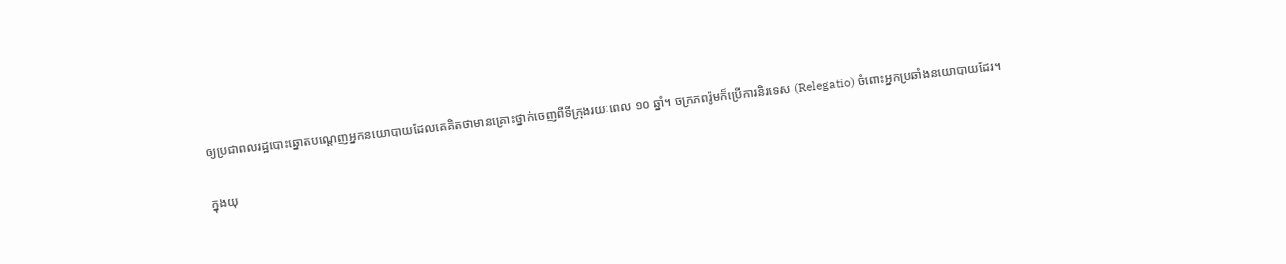ឲ្យប្រជាពលរដ្ឋបោះឆ្នោតបណ្ដេញអ្នកនយោបាយដែលគេគិតថាមានគ្រោះថ្នាក់ចេញពីទីក្រុងរយៈពេល ១០ ឆ្នាំ។ ចក្រភពរ៉ូមក៏ប្រើការនិរទេស (Relegatio) ចំពោះអ្នកប្រឆាំងនយោបាយដែរ។

ក្នុងយុ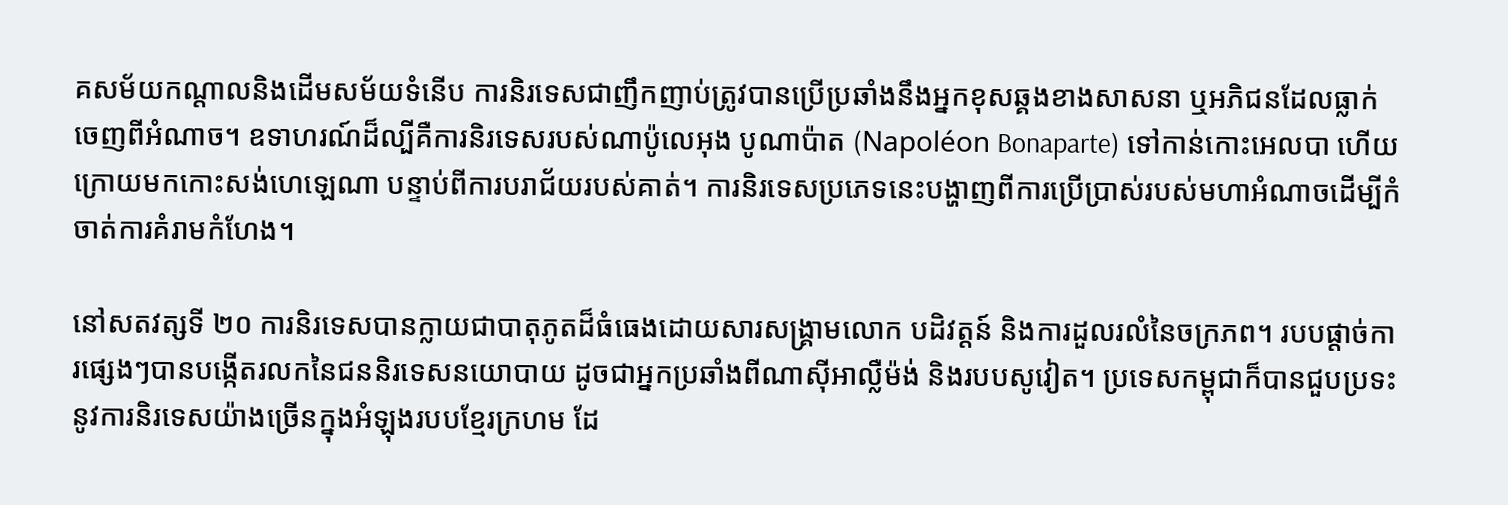គសម័យកណ្ដាលនិងដើមសម័យទំនើប ការនិរទេសជាញឹកញាប់ត្រូវបានប្រើប្រឆាំងនឹងអ្នកខុសឆ្គងខាងសាសនា ឬអភិជនដែលធ្លាក់ចេញពីអំណាច។ ឧទាហរណ៍ដ៏ល្បីគឺការនិរទេសរបស់ណាប៉ូលេអុង បូណាប៉ាត (Napoléon Bonaparte) ទៅកាន់កោះអេលបា ហើយក្រោយមកកោះសង់ហេឡេណា បន្ទាប់ពីការបរាជ័យរបស់គាត់។ ការនិរទេសប្រភេទនេះបង្ហាញពីការប្រើប្រាស់របស់មហាអំណាចដើម្បីកំចាត់ការគំរាមកំហែង។

នៅសតវត្សទី ២០ ការនិរទេសបានក្លាយជាបាតុភូតដ៏ធំធេងដោយសារសង្គ្រាមលោក បដិវត្តន៍ និងការដួលរលំនៃចក្រភព។ របបផ្តាច់ការផ្សេងៗបានបង្កើតរលកនៃជននិរទេសនយោបាយ ដូចជាអ្នកប្រឆាំងពីណាស៊ីអាល្លឺម៉ង់ និងរបបសូវៀត។ ប្រទេសកម្ពុជាក៏បានជួបប្រទះនូវការនិរទេសយ៉ាងច្រើនក្នុងអំឡុងរបបខ្មែរក្រហម ដែ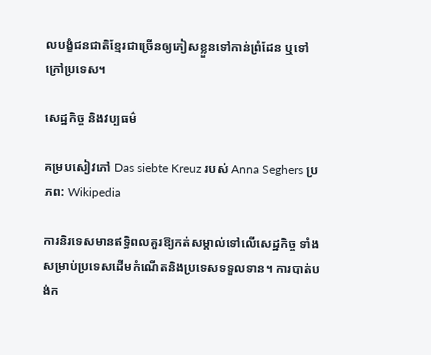លបង្ខំជនជាតិខ្មែរជាច្រើនឲ្យភៀសខ្លួនទៅកាន់ព្រំដែន ឬទៅក្រៅប្រទេស។

សេដ្ឋកិច្ច និងវប្បធម៌

គម្របសៀវភៅ Das siebte Kreuz របស់ Anna Seghers ប្រភព: Wikipedia

ការនិរទេសមានឥទ្ធិពលគួរឱ្យកត់សម្គាល់ទៅលើសេដ្ឋកិច្ច ទាំងសម្រាប់ប្រទេសដើមកំណើតនិងប្រទេសទទួលទាន។ ការបាត់បង់ក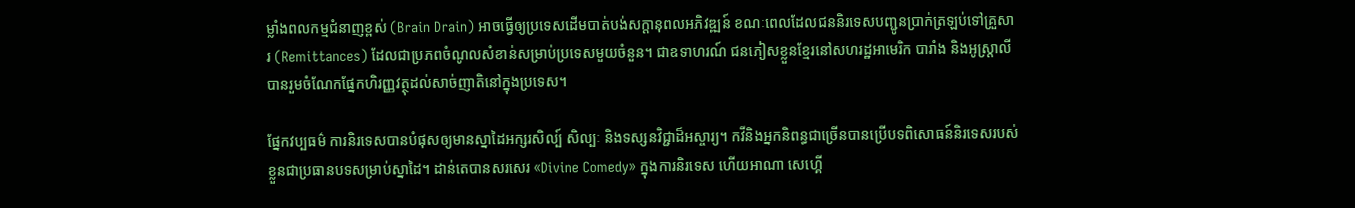ម្លាំងពលកម្មជំនាញខ្ពស់ (Brain Drain) អាចធ្វើឲ្យប្រទេសដើមបាត់បង់សក្តានុពលអភិវឌ្ឍន៍ ខណៈពេលដែលជននិរទេសបញ្ជូនប្រាក់ត្រឡប់ទៅគ្រួសារ (Remittances) ដែលជាប្រភពចំណូលសំខាន់សម្រាប់ប្រទេសមួយចំនួន។ ជាឧទាហរណ៍ ជនភៀសខ្លួនខ្មែរនៅសហរដ្ឋអាមេរិក បារាំង និងអូស្ត្រាលី បានរួមចំណែកផ្នែកហិរញ្ញវត្ថុដល់សាច់ញាតិនៅក្នុងប្រទេស។

ផ្នែកវប្បធម៌ ការនិរទេសបានបំផុសឲ្យមានស្នាដៃអក្សរសិល្ប៍ សិល្បៈ និងទស្សនវិជ្ជាដ៏អស្ចារ្យ។ កវីនិងអ្នកនិពន្ធជាច្រើនបានប្រើបទពិសោធន៍និរទេសរបស់ខ្លួនជាប្រធានបទសម្រាប់ស្នាដៃ។ ដាន់តេបានសរសេរ «Divine Comedy» ក្នុងការនិរទេស ហើយអាណា សេហ្គើ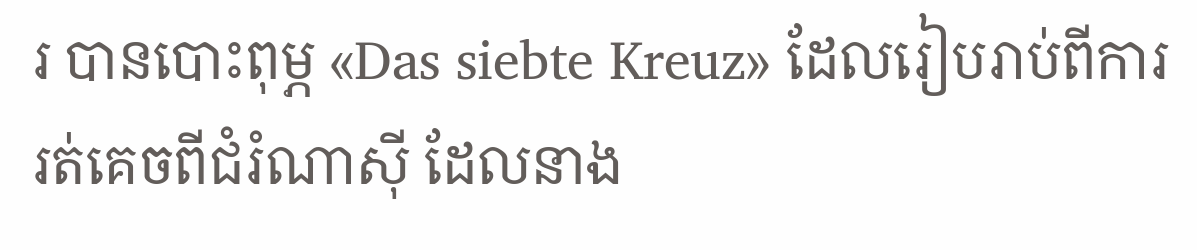រ បានបោះពុម្ភ «Das siebte Kreuz» ដែលរៀបរាប់ពីការរត់គេចពីជំរំណាស៊ី ដែលនាង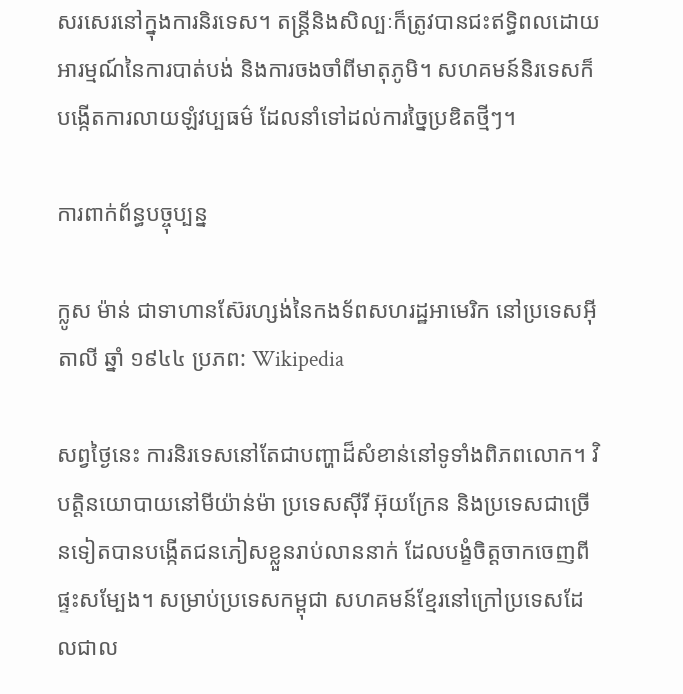សរសេរនៅក្នុងការនិរទេស។ តន្ត្រីនិងសិល្បៈក៏ត្រូវបានជះឥទ្ធិពលដោយអារម្មណ៍នៃការបាត់បង់ និងការចងចាំពីមាតុភូមិ។ សហគមន៍និរទេសក៏បង្កើតការលាយឡំវប្បធម៌ ដែលនាំទៅដល់ការច្នៃប្រឌិតថ្មីៗ។

ការពាក់ព័ន្ធបច្ចុប្បន្ន

ក្លូស ម៉ាន់ ជាទាហានស៊ែរហ្សង់នៃកងទ័ពសហរដ្ឋអាមេរិក នៅប្រទេសអ៊ីតាលី ឆ្នាំ ១៩៤៤ ប្រភព: Wikipedia

សព្វថ្ងៃនេះ ការនិរទេសនៅតែជាបញ្ហាដ៏សំខាន់នៅទូទាំងពិភពលោក។ វិបត្តិនយោបាយនៅមីយ៉ាន់ម៉ា ប្រទេសស៊ីរី អ៊ុយក្រែន និងប្រទេសជាច្រើនទៀតបានបង្កើតជនភៀសខ្លួនរាប់លាននាក់ ដែលបង្ខំចិត្តចាកចេញពីផ្ទះសម្បែង។ សម្រាប់ប្រទេសកម្ពុជា សហគមន៍ខ្មែរនៅក្រៅប្រទេសដែលជាល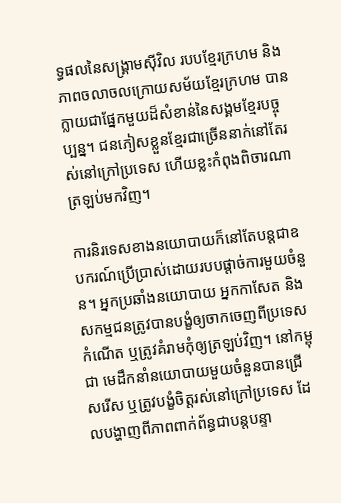ទ្ធផលនៃសង្គ្រាមស៊ីវិល របបខ្មែរក្រហម និងភាពចលាចលក្រោយសម័យខ្មែរក្រហម បានក្លាយជាផ្នែកមួយដ៏សំខាន់នៃសង្គមខ្មែរបច្ចុប្បន្ន។ ជនភៀសខ្លួនខ្មែរជាច្រើននាក់នៅតែរស់នៅក្រៅប្រទេស ហើយខ្លះកំពុងពិចារណាត្រឡប់មកវិញ។

ការនិរទេសខាងនយោបាយក៏នៅតែបន្តជាឧបករណ៍ប្រើប្រាស់ដោយរបបផ្តាច់ការមួយចំនួន។ អ្នកប្រឆាំងនយោបាយ អ្នកកាសែត និងសកម្មជនត្រូវបានបង្ខំឲ្យចាកចេញពីប្រទេសកំណើត ឬត្រូវគំរាមកុំឲ្យត្រឡប់វិញ។ នៅកម្ពុជា មេដឹកនាំនយោបាយមួយចំនួនបានជ្រើសរើស ឬត្រូវបង្ខំចិត្តរស់នៅក្រៅប្រទេស ដែលបង្ហាញពីភាពពាក់ព័ន្ធជាបន្តបន្ទា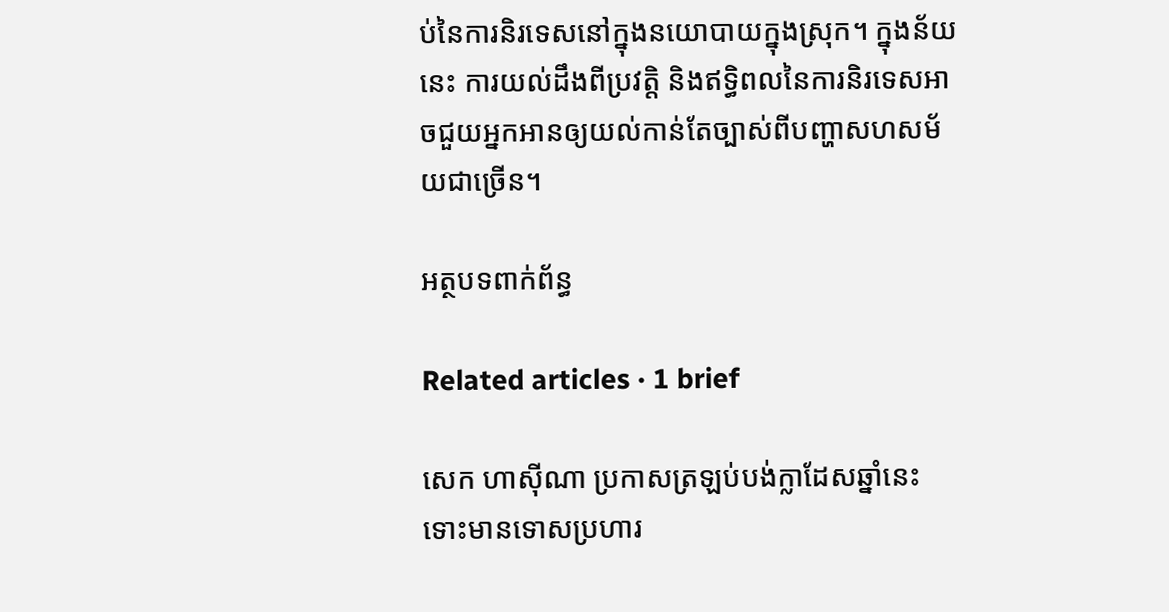ប់នៃការនិរទេសនៅក្នុងនយោបាយក្នុងស្រុក។ ក្នុងន័យនេះ ការយល់ដឹងពីប្រវត្តិ និងឥទ្ធិពលនៃការនិរទេសអាចជួយអ្នកអានឲ្យយល់កាន់តែច្បាស់ពីបញ្ហាសហសម័យជាច្រើន។

អត្ថបទពាក់ព័ន្ធ

Related articles · 1 brief

សេក ហាស៊ីណា ប្រកាសត្រឡប់បង់ក្លាដែសឆ្នាំនេះ ទោះមានទោសប្រហារ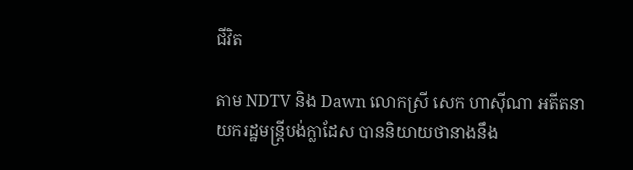ជីវិត

តាម NDTV និង Dawn លោកស្រី សេក ហាស៊ីណា អតីតនាយករដ្ឋមន្ត្រីបង់ក្លាដែស បាននិយាយថានាងនឹង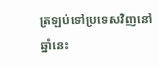ត្រឡប់ទៅប្រទេសវិញនៅឆ្នាំនេះ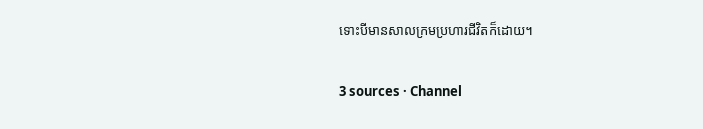ទោះបីមានសាលក្រមប្រហារជីវិតក៏ដោយ។

3 sources · Channel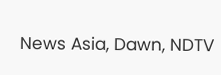News Asia, Dawn, NDTV